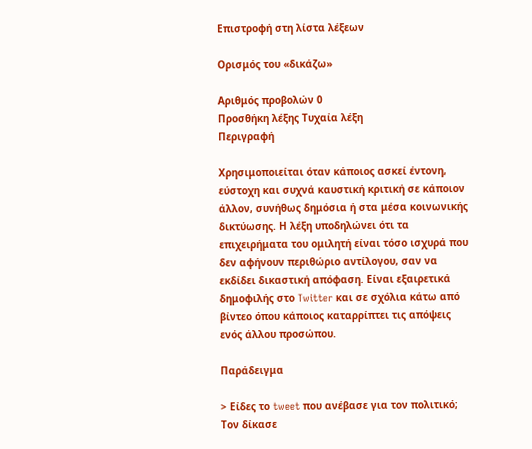Επιστροφή στη λίστα λέξεων

Ορισμός του «δικάζω»

Αριθμός προβολών 0
Προσθήκη λέξης Τυχαία λέξη
Περιγραφή

Χρησιμοποιείται όταν κάποιος ασκεί έντονη, εύστοχη και συχνά καυστική κριτική σε κάποιον άλλον, συνήθως δημόσια ή στα μέσα κοινωνικής δικτύωσης. Η λέξη υποδηλώνει ότι τα επιχειρήματα του ομιλητή είναι τόσο ισχυρά που δεν αφήνουν περιθώριο αντίλογου, σαν να εκδίδει δικαστική απόφαση. Είναι εξαιρετικά δημοφιλής στο Twitter και σε σχόλια κάτω από βίντεο όπου κάποιος καταρρίπτει τις απόψεις ενός άλλου προσώπου.

Παράδειγμα

> Είδες το tweet που ανέβασε για τον πολιτικό; Τον δίκασε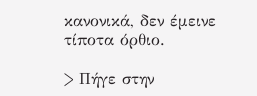κανονικά, δεν έμεινε τίποτα όρθιο.

> Πήγε στην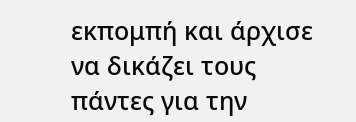εκπομπή και άρχισε να δικάζει τους πάντες για την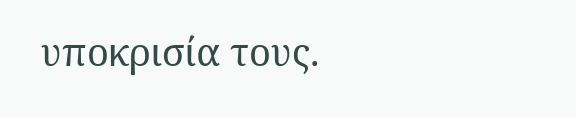υποκρισία τους.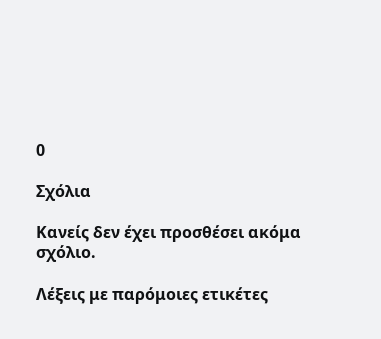0

Σχόλια

Κανείς δεν έχει προσθέσει ακόμα σχόλιο.

Λέξεις με παρόμοιες ετικέτες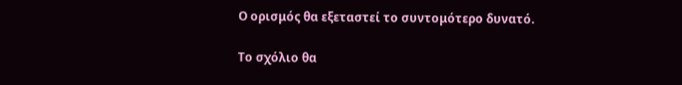Ο ορισμός θα εξεταστεί το συντομότερο δυνατό.

Το σχόλιο θα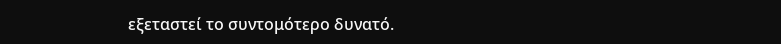εξεταστεί το συντομότερο δυνατό.